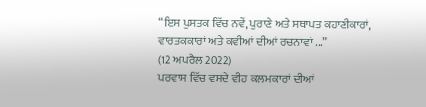“ਇਸ ਪੁਸਤਕ ਵਿੱਚ ਨਵੇਂ, ਪੁਰਾਣੇ ਅਤੇ ਸਥਾਪਤ ਕਹਾਣੀਕਾਰਾਂ, ਵਾਰਤਕਕਾਰਾਂ ਅਤੇ ਕਵੀਆਂ ਦੀਆਂ ਰਚਨਾਵਾਂ ...”
(12 ਅਪਰੈਲ 2022)
ਪਰਵਾਸ ਵਿੱਚ ਵਸਦੇ ਵੀਹ ਕਲਮਕਾਰਾਂ ਦੀਆਂ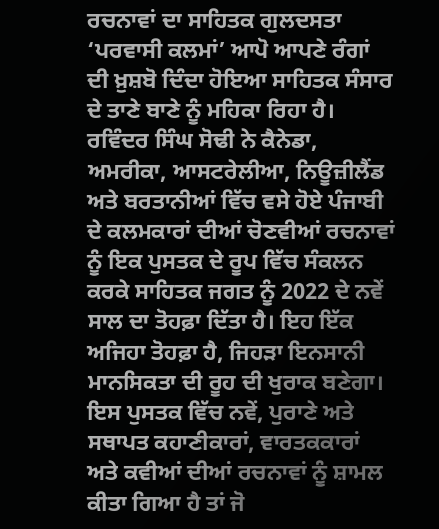ਰਚਨਾਵਾਂ ਦਾ ਸਾਹਿਤਕ ਗੁਲਦਸਤਾ ‘ਪਰਵਾਸੀ ਕਲਮਾਂ’ ਆਪੋ ਆਪਣੇ ਰੰਗਾਂ ਦੀ ਖ਼ੁਸ਼ਬੋ ਦਿੰਦਾ ਹੋਇਆ ਸਾਹਿਤਕ ਸੰਸਾਰ ਦੇ ਤਾਣੇ ਬਾਣੇ ਨੂੰ ਮਹਿਕਾ ਰਿਹਾ ਹੈ। ਰਵਿੰਦਰ ਸਿੰਘ ਸੋਢੀ ਨੇ ਕੈਨੇਡਾ, ਅਮਰੀਕਾ, ਆਸਟਰੇਲੀਆ, ਨਿਊਜ਼ੀਲੈਂਡ ਅਤੇ ਬਰਤਾਨੀਆਂ ਵਿੱਚ ਵਸੇ ਹੋਏ ਪੰਜਾਬੀ ਦੇ ਕਲਮਕਾਰਾਂ ਦੀਆਂ ਚੋਣਵੀਆਂ ਰਚਨਾਵਾਂ ਨੂੰ ਇਕ ਪੁਸਤਕ ਦੇ ਰੂਪ ਵਿੱਚ ਸੰਕਲਨ ਕਰਕੇ ਸਾਹਿਤਕ ਜਗਤ ਨੂੰ 2022 ਦੇ ਨਵੇਂ ਸਾਲ ਦਾ ਤੋਹਫ਼ਾ ਦਿੱਤਾ ਹੈ। ਇਹ ਇੱਕ ਅਜਿਹਾ ਤੋਹਫ਼ਾ ਹੈ, ਜਿਹੜਾ ਇਨਸਾਨੀ ਮਾਨਸਿਕਤਾ ਦੀ ਰੂਹ ਦੀ ਖੁਰਾਕ ਬਣੇਗਾ। ਇਸ ਪੁਸਤਕ ਵਿੱਚ ਨਵੇਂ, ਪੁਰਾਣੇ ਅਤੇ ਸਥਾਪਤ ਕਹਾਣੀਕਾਰਾਂ, ਵਾਰਤਕਕਾਰਾਂ ਅਤੇ ਕਵੀਆਂ ਦੀਆਂ ਰਚਨਾਵਾਂ ਨੂੰ ਸ਼ਾਮਲ ਕੀਤਾ ਗਿਆ ਹੈ ਤਾਂ ਜੋ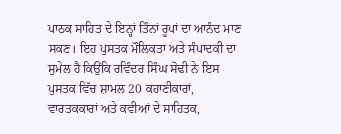ਪਾਠਕ ਸਾਹਿਤ ਦੇ ਇਨ੍ਹਾਂ ਤਿੰਨਾਂ ਰੂਪਾਂ ਦਾ ਆਨੰਦ ਮਾਣ ਸਕਣ। ਇਹ ਪੁਸਤਕ ਮੌਲਿਕਤਾ ਅਤੇ ਸੰਪਾਦਕੀ ਦਾ ਸੁਮੇਲ ਹੈ ਕਿਉਂਕਿ ਰਵਿੰਦਰ ਸਿੰਘ ਸੋਢੀ ਨੇ ਇਸ ਪੁਸਤਕ ਵਿੱਚ ਸ਼ਾਮਲ 20 ਕਹਾਣੀਕਾਰਾਂ, ਵਾਰਤਕਕਾਰਾਂ ਅਤੇ ਕਵੀਆਂ ਦੇ ਸਾਹਿਤਕ,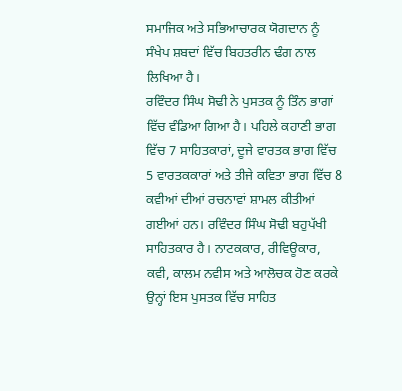ਸਮਾਜਿਕ ਅਤੇ ਸਭਿਆਚਾਰਕ ਯੋਗਦਾਨ ਨੂੰ ਸੰਖੇਪ ਸ਼ਬਦਾਂ ਵਿੱਚ ਬਿਹਤਰੀਨ ਢੰਗ ਨਾਲ ਲਿਖਿਆ ਹੈ।
ਰਵਿੰਦਰ ਸਿੰਘ ਸੋਢੀ ਨੇ ਪੁਸਤਕ ਨੂੰ ਤਿੰਨ ਭਾਗਾਂ ਵਿੱਚ ਵੰਡਿਆ ਗਿਆ ਹੈ। ਪਹਿਲੇ ਕਹਾਣੀ ਭਾਗ ਵਿੱਚ 7 ਸਾਹਿਤਕਾਰਾਂ, ਦੂਜੇ ਵਾਰਤਕ ਭਾਗ ਵਿੱਚ 5 ਵਾਰਤਕਕਾਰਾਂ ਅਤੇ ਤੀਜੇ ਕਵਿਤਾ ਭਾਗ ਵਿੱਚ 8 ਕਵੀਆਂ ਦੀਆਂ ਰਚਨਾਵਾਂ ਸ਼ਾਮਲ ਕੀਤੀਆਂ ਗਈਆਂ ਹਨ। ਰਵਿੰਦਰ ਸਿੰਘ ਸੋਢੀ ਬਹੁਪੱਖੀ ਸਾਹਿਤਕਾਰ ਹੈ। ਨਾਟਕਕਾਰ, ਰੀਵਿਊਕਾਰ, ਕਵੀ, ਕਾਲਮ ਨਵੀਸ ਅਤੇ ਆਲੋਚਕ ਹੋਣ ਕਰਕੇ ਉਨ੍ਹਾਂ ਇਸ ਪੁਸਤਕ ਵਿੱਚ ਸਾਹਿਤ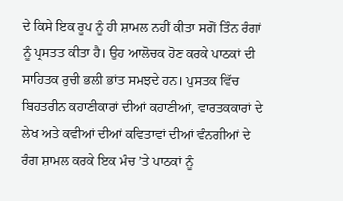ਦੇ ਕਿਸੇ ਇਕ ਰੂਪ ਨੂੰ ਹੀ ਸ਼ਾਮਲ ਨਹੀਂ ਕੀਤਾ ਸਗੋਂ ਤਿੰਨ ਰੰਗਾਂ ਨੂੰ ਪ੍ਰਸਤਤ ਕੀਤਾ ਹੈ। ਉਹ ਆਲੋਚਕ ਹੋਣ ਕਰਕੇ ਪਾਠਕਾਂ ਦੀ ਸਾਹਿਤਕ ਰੁਚੀ ਭਲੀ ਭਾਂਤ ਸਮਝਦੇ ਹਨ। ਪੁਸਤਕ ਵਿੱਚ ਬਿਹਤਰੀਨ ਕਹਾਣੀਕਾਰਾਂ ਦੀਆਂ ਕਹਾਣੀਆਂ, ਵਾਰਤਕਕਾਰਾਂ ਦੇ ਲੇਖ ਅਤੇ ਕਵੀਆਂ ਦੀਆਂ ਕਵਿਤਾਵਾਂ ਦੀਆਂ ਵੰਨਗੀਆਂ ਦੇ ਰੰਗ ਸ਼ਾਮਲ ਕਰਕੇ ਇਕ ਮੰਚ ’ਤੇ ਪਾਠਕਾਂ ਨੂੰ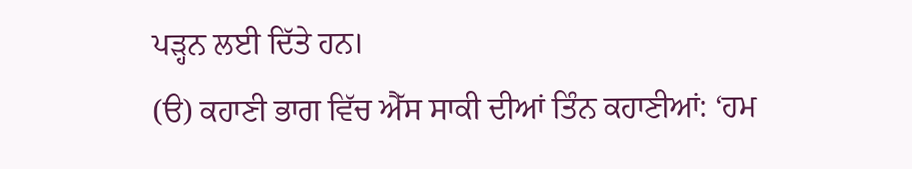ਪੜ੍ਹਨ ਲਈ ਦਿੱਤੇ ਹਨ।
(ੳ) ਕਹਾਣੀ ਭਾਗ ਵਿੱਚ ਐੱਸ ਸਾਕੀ ਦੀਆਂ ਤਿੰਨ ਕਹਾਣੀਆਂ: ‘ਹਮ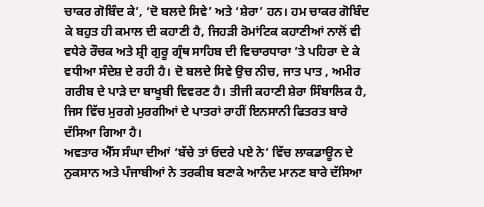ਚਾਕਰ ਗੋਬਿੰਦ ਕੇ’, ‘ਦੋ ਬਲਦੇ ਸਿਵੇ’ ਅਤੇ ‘ਸ਼ੇਰਾ’ ਹਨ। ਹਮ ਚਾਕਰ ਗੋਬਿੰਦ ਕੇ ਬਹੁਤ ਹੀ ਕਮਾਲ ਦੀ ਕਹਾਣੀ ਹੈ, ਜਿਹੜੀ ਰੋਮਾਂਟਿਕ ਕਹਾਣੀਆਂ ਨਾਲੋਂ ਵੀ ਵਧੇਰੇ ਰੌਚਕ ਅਤੇ ਸ਼੍ਰੀ ਗੁਰੂ ਗ੍ਰੰਥ ਸਾਹਿਬ ਦੀ ਵਿਚਾਰਧਾਰਾ ’ਤੇ ਪਹਿਰਾ ਦੇ ਕੇ ਵਧੀਆ ਸੰਦੇਸ਼ ਦੇ ਰਹੀ ਹੈ। ਦੋ ਬਲਦੇ ਸਿਵੇ ਉਚ ਨੀਚ, ਜਾਤ ਪਾਤ , ਅਮੀਰ ਗਰੀਬ ਦੇ ਪਾੜੇ ਦਾ ਬਾਖੂਬੀ ਵਿਵਰਣ ਹੈ। ਤੀਜੀ ਕਹਾਣੀ ਸ਼ੇਰਾ ਸਿੰਬਾਲਿਕ ਹੈ, ਜਿਸ ਵਿੱਚ ਮੁਰਗੇ ਮੁਰਗੀਆਂ ਦੇ ਪਾਤਰਾਂ ਰਾਹੀਂ ਇਨਸਾਨੀ ਫਿਤਰਤ ਬਾਰੇ ਦੱਸਿਆ ਗਿਆ ਹੈ।
ਅਵਤਾਰ ਐੱਸ ਸੰਘਾ ਦੀਆਂ ‘ਬੱਚੇ ਤਾਂ ਓਦਰੇ ਪਏ ਨੇ’ ਵਿੱਚ ਲਾਕਡਾਊਨ ਦੇ ਨੁਕਸਾਨ ਅਤੇ ਪੰਜਾਬੀਆਂ ਨੇ ਤਰਕੀਬ ਬਣਾਕੇ ਆਨੰਦ ਮਾਨਣ ਬਾਰੇ ਦੱਸਿਆ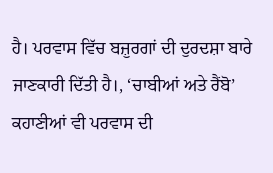ਹੈ। ਪਰਵਾਸ ਵਿੱਚ ਬਜ਼ੁਰਗਾਂ ਦੀ ਦੁਰਦਸ਼ਾ ਬਾਰੇ ਜਾਣਕਾਰੀ ਦਿੱਤੀ ਹੈ।, ‘ਚਾਬੀਆਂ ਅਤੇ ਰੈਂਬੋ’ ਕਹਾਣੀਆਂ ਵੀ ਪਰਵਾਸ ਦੀ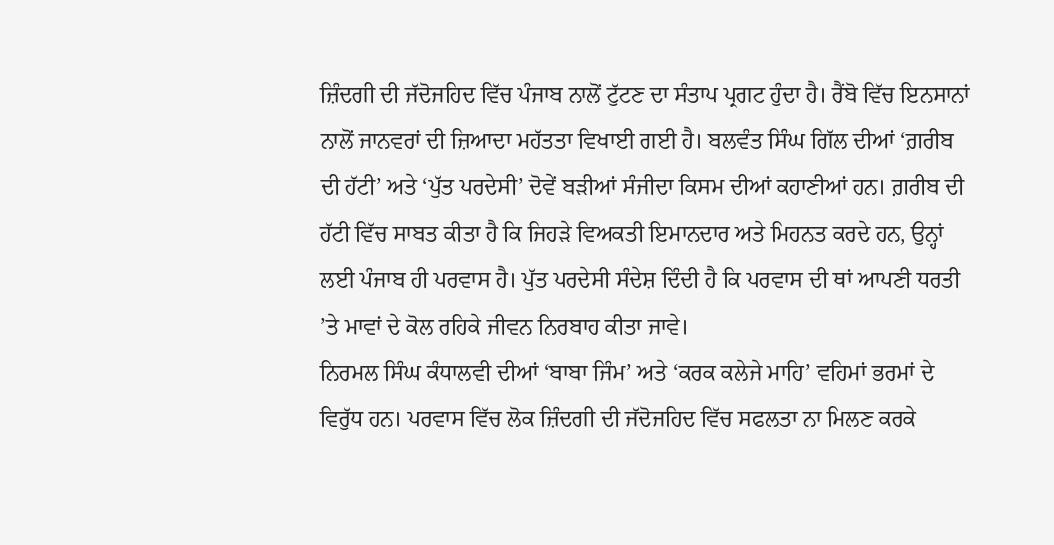ਜ਼ਿੰਦਗੀ ਦੀ ਜੱਦੋਜਹਿਦ ਵਿੱਚ ਪੰਜਾਬ ਨਾਲੋਂ ਟੁੱਟਣ ਦਾ ਸੰਤਾਪ ਪ੍ਰਗਟ ਹੁੰਦਾ ਹੈ। ਰੈਂਬੋ ਵਿੱਚ ਇਨਸਾਨਾਂ ਨਾਲੋਂ ਜਾਨਵਰਾਂ ਦੀ ਜ਼ਿਆਦਾ ਮਹੱਤਤਾ ਵਿਖਾਈ ਗਈ ਹੈ। ਬਲਵੰਤ ਸਿੰਘ ਗਿੱਲ ਦੀਆਂ ‘ਗ਼ਰੀਬ ਦੀ ਹੱਟੀ’ ਅਤੇ ‘ਪੁੱਤ ਪਰਦੇਸੀ’ ਦੋਵੇਂ ਬੜੀਆਂ ਸੰਜੀਦਾ ਕਿਸਮ ਦੀਆਂ ਕਹਾਣੀਆਂ ਹਨ। ਗ਼ਰੀਬ ਦੀ ਹੱਟੀ ਵਿੱਚ ਸਾਬਤ ਕੀਤਾ ਹੈ ਕਿ ਜਿਹੜੇ ਵਿਅਕਤੀ ਇਮਾਨਦਾਰ ਅਤੇ ਮਿਹਨਤ ਕਰਦੇ ਹਨ, ਉਨ੍ਹਾਂ ਲਈ ਪੰਜਾਬ ਹੀ ਪਰਵਾਸ ਹੈ। ਪੁੱਤ ਪਰਦੇਸੀ ਸੰਦੇਸ਼ ਦਿੰਦੀ ਹੈ ਕਿ ਪਰਵਾਸ ਦੀ ਥਾਂ ਆਪਣੀ ਧਰਤੀ ’ਤੇ ਮਾਵਾਂ ਦੇ ਕੋਲ ਰਹਿਕੇ ਜੀਵਨ ਨਿਰਬਾਹ ਕੀਤਾ ਜਾਵੇ।
ਨਿਰਮਲ ਸਿੰਘ ਕੰਧਾਲਵੀ ਦੀਆਂ ‘ਬਾਬਾ ਜਿੰਮ’ ਅਤੇ ‘ਕਰਕ ਕਲੇਜੇ ਮਾਹਿ’ ਵਹਿਮਾਂ ਭਰਮਾਂ ਦੇ ਵਿਰੁੱਧ ਹਨ। ਪਰਵਾਸ ਵਿੱਚ ਲੋਕ ਜ਼ਿੰਦਗੀ ਦੀ ਜੱਦੋਜਹਿਦ ਵਿੱਚ ਸਫਲਤਾ ਨਾ ਮਿਲਣ ਕਰਕੇ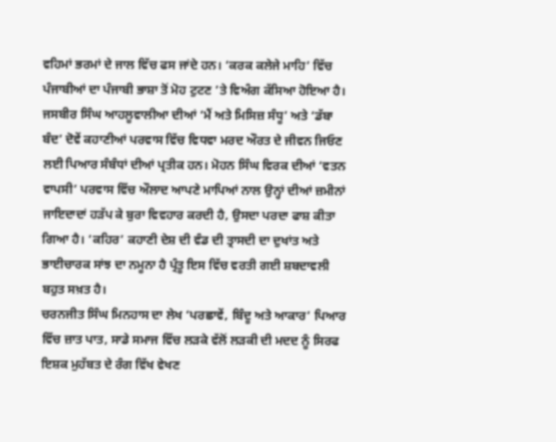ਵਹਿਮਾਂ ਭਰਮਾਂ ਦੇ ਜਾਲ ਵਿੱਚ ਫਸ ਜਾਂਦੇ ਹਨ। ‘ਕਰਕ ਕਲੇਜੇ ਮਾਹਿ’ ਵਿੱਚ ਪੰਜਾਬੀਆਂ ਦਾ ਪੰਜਾਬੀ ਭਾਸ਼ਾ ਤੋਂ ਮੋਹ ਟੁਟਣ ’ਤੇ ਵਿਅੰਗ ਕੱਸਿਆ ਹੋਇਆ ਹੈ। ਜਸਬੀਰ ਸਿੰਘ ਆਹਲੂਵਾਲੀਆ ਦੀਆਂ ‘ਮੈਂ ਅਤੇ ਮਿਸਿਜ਼ ਸੰਧੂ’ ਅਤੇ ‘ਡੱਬਾ ਬੰਦ’ ਦੋਵੇਂ ਕਹਾਣੀਆਂ ਪਰਵਾਸ ਵਿੱਚ ਵਿਧਵਾ ਮਰਦ ਔਰਤ ਦੇ ਜੀਵਨ ਜਿਓਣ ਲਈ ਪਿਆਰ ਸੰਬੰਧਾਂ ਦੀਆਂ ਪ੍ਰਤੀਕ ਹਨ। ਮੋਹਨ ਸਿੰਘ ਵਿਰਕ ਦੀਆਂ ‘ਵਤਨ ਵਾਪਸੀ’ ਪਰਵਾਸ ਵਿੱਚ ਔਲਾਦ ਆਪਣੇ ਮਾਪਿਆਂ ਨਾਲ ਉਨ੍ਹਾਂ ਦੀਆਂ ਜ਼ਮੀਨਾਂ ਜਾਇਦਾਦਾਂ ਹੜੱਪ ਕੇ ਬੁਰਾ ਵਿਵਹਾਰ ਕਰਦੀ ਹੈ, ਉਸਦਾ ਪਰਦਾ ਫਾਸ਼ ਕੀਤਾ ਗਿਆ ਹੈ। ‘ਕਹਿਰ’ ਕਹਾਣੀ ਦੇਸ਼ ਦੀ ਵੰਡ ਦੀ ਤ੍ਰਾਸਦੀ ਦਾ ਦੁਖਾਂਤ ਅਤੇ ਭਾਈਚਾਰਕ ਸਾਂਝ ਦਾ ਨਮੂਨਾ ਹੈ ਪ੍ਰੰਤੂ ਇਸ ਵਿੱਚ ਵਰਤੀ ਗਈ ਸ਼ਬਦਾਵਲੀ ਬਹੁਤ ਸਖ਼ਤ ਹੈ।
ਚਰਨਜੀਤ ਸਿੰਘ ਮਿਨਹਾਸ ਦਾ ਲੇਖ ‘ਪਰਛਾਵੇਂ, ਬਿੰਦੂ ਅਤੇ ਆਕਾਰ’ ਪਿਆਰ ਵਿੱਚ ਜ਼ਾਤ ਪਾਤ, ਸਾਡੇ ਸਮਾਜ ਵਿੱਚ ਲੜਕੇ ਵੱਲੋਂ ਲੜਕੀ ਦੀ ਮਦਦ ਨੂੰ ਸਿਰਫ ਇਸ਼ਕ ਮੁਹੱਬਤ ਦੇ ਰੰਗ ਵਿੱਖ ਵੇਖਣ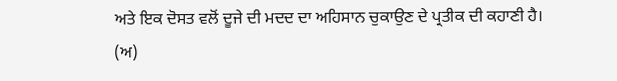ਅਤੇ ਇਕ ਦੋਸਤ ਵਲੋਂ ਦੂਜੇ ਦੀ ਮਦਦ ਦਾ ਅਹਿਸਾਨ ਚੁਕਾਉਣ ਦੇ ਪ੍ਰਤੀਕ ਦੀ ਕਹਾਣੀ ਹੈ। (ਅ)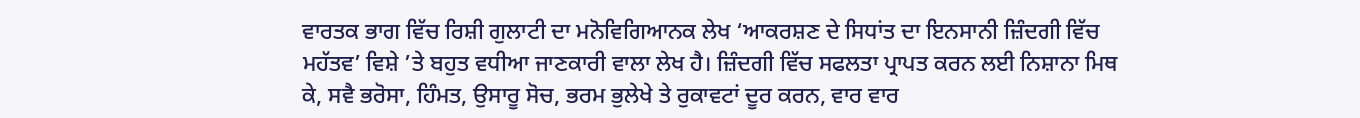ਵਾਰਤਕ ਭਾਗ ਵਿੱਚ ਰਿਸ਼ੀ ਗੁਲਾਟੀ ਦਾ ਮਨੋਵਿਗਿਆਨਕ ਲੇਖ ‘ਆਕਰਸ਼ਣ ਦੇ ਸਿਧਾਂਤ ਦਾ ਇਨਸਾਨੀ ਜ਼ਿੰਦਗੀ ਵਿੱਚ ਮਹੱਤਵ’ ਵਿਸ਼ੇ ’ਤੇ ਬਹੁਤ ਵਧੀਆ ਜਾਣਕਾਰੀ ਵਾਲਾ ਲੇਖ ਹੈ। ਜ਼ਿੰਦਗੀ ਵਿੱਚ ਸਫਲਤਾ ਪ੍ਰਾਪਤ ਕਰਨ ਲਈ ਨਿਸ਼ਾਨਾ ਮਿਥ ਕੇ, ਸਵੈ ਭਰੋਸਾ, ਹਿੰਮਤ, ਉਸਾਰੂ ਸੋਚ, ਭਰਮ ਭੁਲੇਖੇ ਤੇ ਰੁਕਾਵਟਾਂ ਦੂਰ ਕਰਨ, ਵਾਰ ਵਾਰ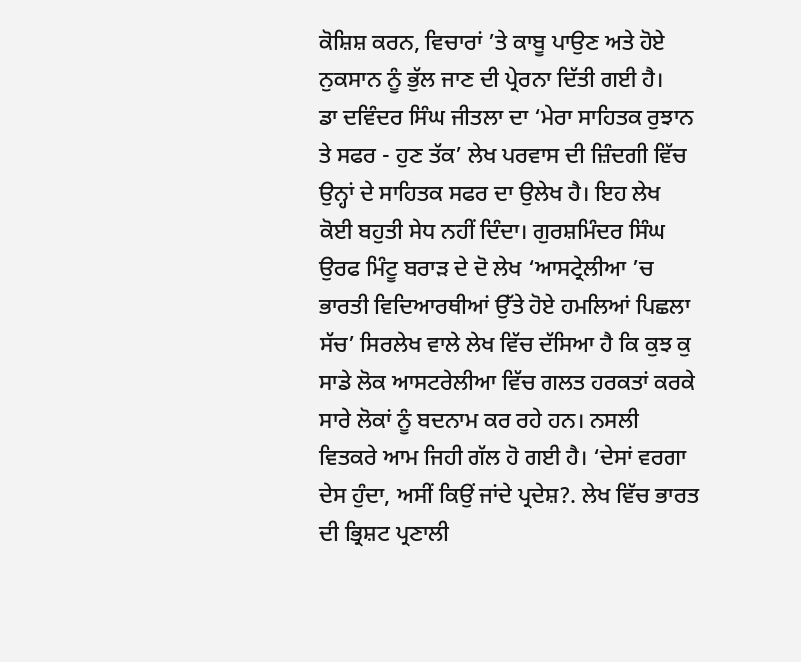ਕੋਸ਼ਿਸ਼ ਕਰਨ, ਵਿਚਾਰਾਂ ’ਤੇ ਕਾਬੂ ਪਾਉਣ ਅਤੇ ਹੋਏ ਨੁਕਸਾਨ ਨੂੰ ਭੁੱਲ ਜਾਣ ਦੀ ਪ੍ਰੇਰਨਾ ਦਿੱਤੀ ਗਈ ਹੈ।
ਡਾ ਦਵਿੰਦਰ ਸਿੰਘ ਜੀਤਲਾ ਦਾ ‘ਮੇਰਾ ਸਾਹਿਤਕ ਰੁਝਾਨ ਤੇ ਸਫਰ - ਹੁਣ ਤੱਕ’ ਲੇਖ ਪਰਵਾਸ ਦੀ ਜ਼ਿੰਦਗੀ ਵਿੱਚ ਉਨ੍ਹਾਂ ਦੇ ਸਾਹਿਤਕ ਸਫਰ ਦਾ ਉਲੇਖ ਹੈ। ਇਹ ਲੇਖ ਕੋਈ ਬਹੁਤੀ ਸੇਧ ਨਹੀਂ ਦਿੰਦਾ। ਗੁਰਸ਼ਮਿੰਦਰ ਸਿੰਘ ਉਰਫ ਮਿੰਟੂ ਬਰਾੜ ਦੇ ਦੋ ਲੇਖ ‘ਆਸਟ੍ਰੇਲੀਆ ’ਚ ਭਾਰਤੀ ਵਿਦਿਆਰਥੀਆਂ ਉੱਤੇ ਹੋਏ ਹਮਲਿਆਂ ਪਿਛਲਾ ਸੱਚ’ ਸਿਰਲੇਖ ਵਾਲੇ ਲੇਖ ਵਿੱਚ ਦੱਸਿਆ ਹੈ ਕਿ ਕੁਝ ਕੁ ਸਾਡੇ ਲੋਕ ਆਸਟਰੇਲੀਆ ਵਿੱਚ ਗਲਤ ਹਰਕਤਾਂ ਕਰਕੇ ਸਾਰੇ ਲੋਕਾਂ ਨੂੰ ਬਦਨਾਮ ਕਰ ਰਹੇ ਹਨ। ਨਸਲੀ ਵਿਤਕਰੇ ਆਮ ਜਿਹੀ ਗੱਲ ਹੋ ਗਈ ਹੈ। ‘ਦੇਸਾਂ ਵਰਗਾ ਦੇਸ ਹੁੰਦਾ, ਅਸੀਂ ਕਿਉਂ ਜਾਂਦੇ ਪ੍ਰਦੇਸ਼?. ਲੇਖ ਵਿੱਚ ਭਾਰਤ ਦੀ ਭ੍ਰਿਸ਼ਟ ਪ੍ਰਣਾਲੀ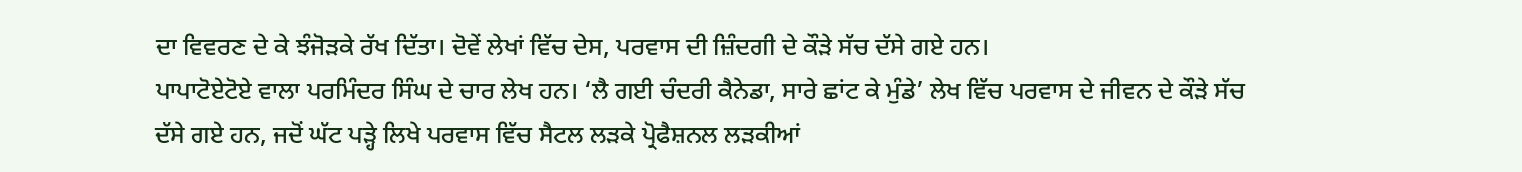ਦਾ ਵਿਵਰਣ ਦੇ ਕੇ ਝੰਜੋੜਕੇ ਰੱਖ ਦਿੱਤਾ। ਦੋਵੇਂ ਲੇਖਾਂ ਵਿੱਚ ਦੇਸ, ਪਰਵਾਸ ਦੀ ਜ਼ਿੰਦਗੀ ਦੇ ਕੌੜੇ ਸੱਚ ਦੱਸੇ ਗਏ ਹਨ।
ਪਾਪਾਟੋਏਟੋਏ ਵਾਲਾ ਪਰਮਿੰਦਰ ਸਿੰਘ ਦੇ ਚਾਰ ਲੇਖ ਹਨ। ‘ਲੈ ਗਈ ਚੰਦਰੀ ਕੈਨੇਡਾ, ਸਾਰੇ ਛਾਂਟ ਕੇ ਮੁੰਡੇ’ ਲੇਖ ਵਿੱਚ ਪਰਵਾਸ ਦੇ ਜੀਵਨ ਦੇ ਕੌੜੇ ਸੱਚ ਦੱਸੇ ਗਏ ਹਨ, ਜਦੋਂ ਘੱਟ ਪੜ੍ਹੇ ਲਿਖੇ ਪਰਵਾਸ ਵਿੱਚ ਸੈਟਲ ਲੜਕੇ ਪ੍ਰੋਫੈਸ਼ਨਲ ਲੜਕੀਆਂ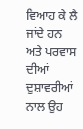ਵਿਆਹ ਕੇ ਲੈ ਜਾਂਦੇ ਹਨ ਅਤੇ ਪਰਵਾਸ ਦੀਆਂ ਦੁਸ਼ਾਵਰੀਆਂ ਨਾਲ ਉਹ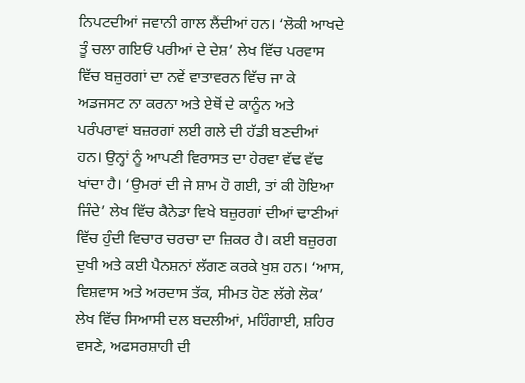ਨਿਪਟਦੀਆਂ ਜਵਾਨੀ ਗਾਲ ਲੈਂਦੀਆਂ ਹਨ। ‘ਲੋਕੀ ਆਖਦੇ ਤੂੰ ਚਲਾ ਗਇਓਂ ਪਰੀਆਂ ਦੇ ਦੇਸ਼’ ਲੇਖ ਵਿੱਚ ਪਰਵਾਸ ਵਿੱਚ ਬਜ਼ੁਰਗਾਂ ਦਾ ਨਵੇਂ ਵਾਤਾਵਰਨ ਵਿੱਚ ਜਾ ਕੇ ਅਡਜਸਟ ਨਾ ਕਰਨਾ ਅਤੇ ਏਥੋਂ ਦੇ ਕਾਨੂੰਨ ਅਤੇ ਪਰੰਪਰਾਵਾਂ ਬਜ਼ਰਗਾਂ ਲਈ ਗਲੇ ਦੀ ਹੱਡੀ ਬਣਦੀਆਂ ਹਨ। ਉਨ੍ਹਾਂ ਨੂੰ ਆਪਣੀ ਵਿਰਾਸਤ ਦਾ ਹੇਰਵਾ ਵੱਢ ਵੱਢ ਖਾਂਦਾ ਹੈ। ‘ਉਮਰਾਂ ਦੀ ਜੇ ਸ਼ਾਮ ਹੋ ਗਈ, ਤਾਂ ਕੀ ਹੋਇਆ ਜਿੰਦੇ’ ਲੇਖ ਵਿੱਚ ਕੈਨੇਡਾ ਵਿਖੇ ਬਜ਼ੁਰਗਾਂ ਦੀਆਂ ਢਾਣੀਆਂ ਵਿੱਚ ਹੁੰਦੀ ਵਿਚਾਰ ਚਰਚਾ ਦਾ ਜ਼ਿਕਰ ਹੈ। ਕਈ ਬਜ਼ੁਰਗ ਦੁਖੀ ਅਤੇ ਕਈ ਪੈਨਸ਼ਨਾਂ ਲੱਗਣ ਕਰਕੇ ਖੁਸ਼ ਹਨ। ‘ਆਸ, ਵਿਸ਼ਵਾਸ ਅਤੇ ਅਰਦਾਸ ਤੱਕ, ਸੀਮਤ ਹੋਣ ਲੱਗੇ ਲੋਕ’ ਲੇਖ ਵਿੱਚ ਸਿਆਸੀ ਦਲ ਬਦਲੀਆਂ, ਮਹਿੰਗਾਈ, ਸ਼ਹਿਰ ਵਸਣੇ, ਅਫਸਰਸ਼ਾਹੀ ਦੀ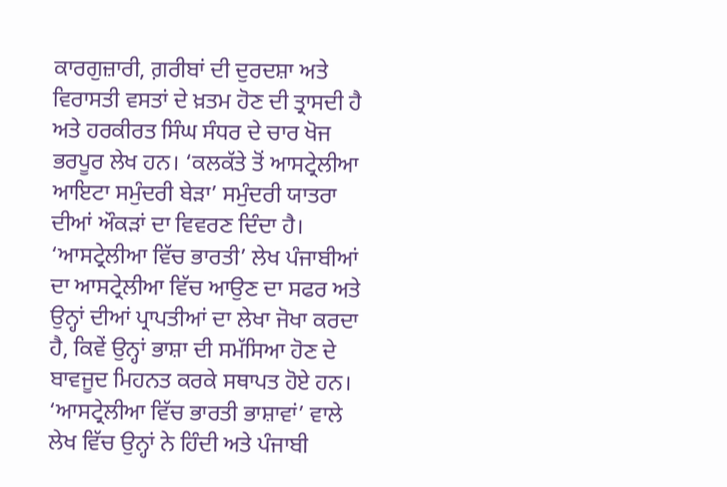ਕਾਰਗੁਜ਼ਾਰੀ, ਗ਼ਰੀਬਾਂ ਦੀ ਦੁਰਦਸ਼ਾ ਅਤੇ ਵਿਰਾਸਤੀ ਵਸਤਾਂ ਦੇ ਖ਼ਤਮ ਹੋਣ ਦੀ ਤ੍ਰਾਸਦੀ ਹੈ ਅਤੇ ਹਰਕੀਰਤ ਸਿੰਘ ਸੰਧਰ ਦੇ ਚਾਰ ਖੋਜ ਭਰਪੂਰ ਲੇਖ ਹਨ। ‘ਕਲਕੱਤੇ ਤੋਂ ਆਸਟ੍ਰੇਲੀਆ ਆਇਟਾ ਸਮੁੰਦਰੀ ਬੇੜਾ’ ਸਮੁੰਦਰੀ ਯਾਤਰਾ ਦੀਆਂ ਔਕੜਾਂ ਦਾ ਵਿਵਰਣ ਦਿੰਦਾ ਹੈ। ‘ਆਸਟ੍ਰੇਲੀਆ ਵਿੱਚ ਭਾਰਤੀ’ ਲੇਖ ਪੰਜਾਬੀਆਂ ਦਾ ਆਸਟ੍ਰੇਲੀਆ ਵਿੱਚ ਆਉਣ ਦਾ ਸਫਰ ਅਤੇ ਉਨ੍ਹਾਂ ਦੀਆਂ ਪ੍ਰਾਪਤੀਆਂ ਦਾ ਲੇਖਾ ਜੋਖਾ ਕਰਦਾ ਹੈ, ਕਿਵੇਂ ਉਨ੍ਹਾਂ ਭਾਸ਼ਾ ਦੀ ਸਮੱਸਿਆ ਹੋਣ ਦੇ ਬਾਵਜੂਦ ਮਿਹਨਤ ਕਰਕੇ ਸਥਾਪਤ ਹੋਏ ਹਨ। ‘ਆਸਟ੍ਰੇਲੀਆ ਵਿੱਚ ਭਾਰਤੀ ਭਾਸ਼ਾਵਾਂ’ ਵਾਲੇ ਲੇਖ ਵਿੱਚ ਉਨ੍ਹਾਂ ਨੇ ਹਿੰਦੀ ਅਤੇ ਪੰਜਾਬੀ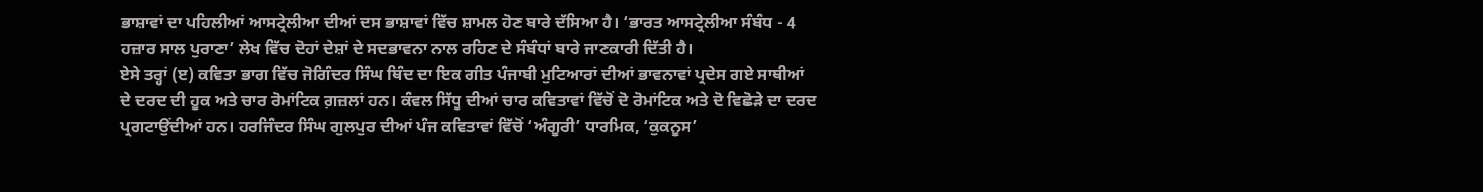ਭਾਸ਼ਾਵਾਂ ਦਾ ਪਹਿਲੀਆਂ ਆਸਟ੍ਰੇਲੀਆ ਦੀਆਂ ਦਸ ਭਾਸ਼ਾਵਾਂ ਵਿੱਚ ਸ਼ਾਮਲ ਹੋਣ ਬਾਰੇ ਦੱਸਿਆ ਹੈ। ‘ਭਾਰਤ ਆਸਟ੍ਰੇਲੀਆ ਸੰਬੰਧ - 4 ਹਜ਼ਾਰ ਸਾਲ ਪੁਰਾਣਾ’ ਲੇਖ ਵਿੱਚ ਦੋਹਾਂ ਦੇਸ਼ਾਂ ਦੇ ਸਦਭਾਵਨਾ ਨਾਲ ਰਹਿਣ ਦੇ ਸੰਬੰਧਾਂ ਬਾਰੇ ਜਾਣਕਾਰੀ ਦਿੱਤੀ ਹੈ।
ਏਸੇ ਤਰ੍ਹਾਂ (ੲ) ਕਵਿਤਾ ਭਾਗ ਵਿੱਚ ਜੋਗਿੰਦਰ ਸਿੰਘ ਥਿੰਦ ਦਾ ਇਕ ਗੀਤ ਪੰਜਾਬੀ ਮੁਟਿਆਰਾਂ ਦੀਆਂ ਭਾਵਨਾਵਾਂ ਪ੍ਰਦੇਸ ਗਏ ਸਾਥੀਆਂ ਦੇ ਦਰਦ ਦੀ ਹੂਕ ਅਤੇ ਚਾਰ ਰੋਮਾਂਟਿਕ ਗ਼ਜ਼ਲਾਂ ਹਨ। ਕੰਵਲ ਸਿੱਧੂ ਦੀਆਂ ਚਾਰ ਕਵਿਤਾਵਾਂ ਵਿੱਚੋਂ ਦੋ ਰੋਮਾਂਟਿਕ ਅਤੇ ਦੋ ਵਿਛੋੜੇ ਦਾ ਦਰਦ ਪ੍ਰਗਟਾਉਂਦੀਆਂ ਹਨ। ਹਰਜਿੰਦਰ ਸਿੰਘ ਗੁਲਪੁਰ ਦੀਆਂ ਪੰਜ ਕਵਿਤਾਵਾਂ ਵਿੱਚੋਂ ‘ਅੰਗੂਰੀ’ ਧਾਰਮਿਕ, ‘ਕੁਕਨੂਸ’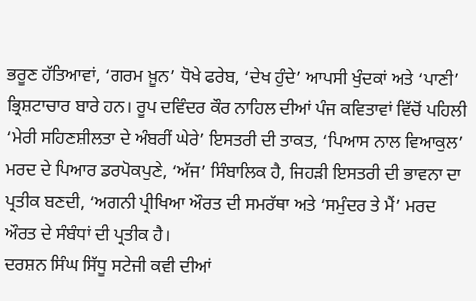ਭਰੂਣ ਹੱਤਿਆਵਾਂ, ‘ਗਰਮ ਖ਼ੂਨ’ ਧੋਖੇ ਫਰੇਬ, ‘ਦੇਖ ਹੁੰਦੇ’ ਆਪਸੀ ਖੁੰਦਕਾਂ ਅਤੇ ‘ਪਾਣੀ’ ਭ੍ਰਿਸ਼ਟਾਚਾਰ ਬਾਰੇ ਹਨ। ਰੂਪ ਦਵਿੰਦਰ ਕੌਰ ਨਾਹਿਲ ਦੀਆਂ ਪੰਜ ਕਵਿਤਾਵਾਂ ਵਿੱਚੋਂ ਪਹਿਲੀ ‘ਮੇਰੀ ਸਹਿਣਸ਼ੀਲਤਾ ਦੇ ਅੰਬਰੀਂ ਘੇਰੇ’ ਇਸਤਰੀ ਦੀ ਤਾਕਤ, ‘ਪਿਆਸ ਨਾਲ ਵਿਆਕੁਲ’ ਮਰਦ ਦੇ ਪਿਆਰ ਡਰਪੋਕਪੁਣੇ, ‘ਅੱਜ’ ਸਿੰਬਾਲਿਕ ਹੈ, ਜਿਹੜੀ ਇਸਤਰੀ ਦੀ ਭਾਵਨਾ ਦਾ ਪ੍ਰਤੀਕ ਬਣਦੀ, ‘ਅਗਨੀ ਪ੍ਰੀਖਿਆ ਔਰਤ ਦੀ ਸਮਰੱਥਾ ਅਤੇ ‘ਸਮੁੰਦਰ ਤੇ ਮੈਂ’ ਮਰਦ ਔਰਤ ਦੇ ਸੰਬੰਧਾਂ ਦੀ ਪ੍ਰਤੀਕ ਹੈ।
ਦਰਸ਼ਨ ਸਿੰਘ ਸਿੱਧੂ ਸਟੇਜੀ ਕਵੀ ਦੀਆਂ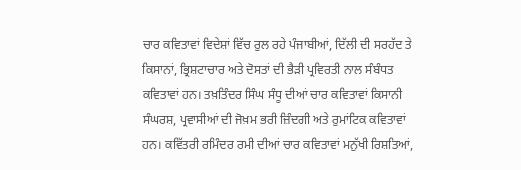ਚਾਰ ਕਵਿਤਾਵਾਂ ਵਿਦੇਸ਼ਾਂ ਵਿੱਚ ਰੁਲ ਰਹੇ ਪੰਜਾਬੀਆਂ, ਦਿੱਲੀ ਦੀ ਸਰਹੱਦ ਤੇ ਕਿਸਾਨਾਂ, ਭ੍ਰਿਸ਼ਟਾਚਾਰ ਅਤੇ ਦੋਸਤਾਂ ਦੀ ਭੈੜੀ ਪ੍ਰਵਿਰਤੀ ਨਾਲ ਸੰਬੰਧਤ ਕਵਿਤਾਵਾਂ ਹਨ। ਤਖ਼ਤਿੰਦਰ ਸਿੰਘ ਸੰਧੂ ਦੀਆਂ ਚਾਰ ਕਵਿਤਾਵਾਂ ਕਿਸਾਨੀ ਸੰਘਰਸ਼, ਪ੍ਰਵਾਸੀਆਂ ਦੀ ਜੋਖ਼ਮ ਭਰੀ ਜ਼ਿੰਦਗੀ ਅਤੇ ਰੁਮਾਂਟਿਕ ਕਵਿਤਾਵਾਂ ਹਨ। ਕਵਿੱਤਰੀ ਰਮਿੰਦਰ ਰਮੀ ਦੀਆਂ ਚਾਰ ਕਵਿਤਾਵਾਂ ਮਨੁੱਖੀ ਰਿਸ਼ਤਿਆਂ,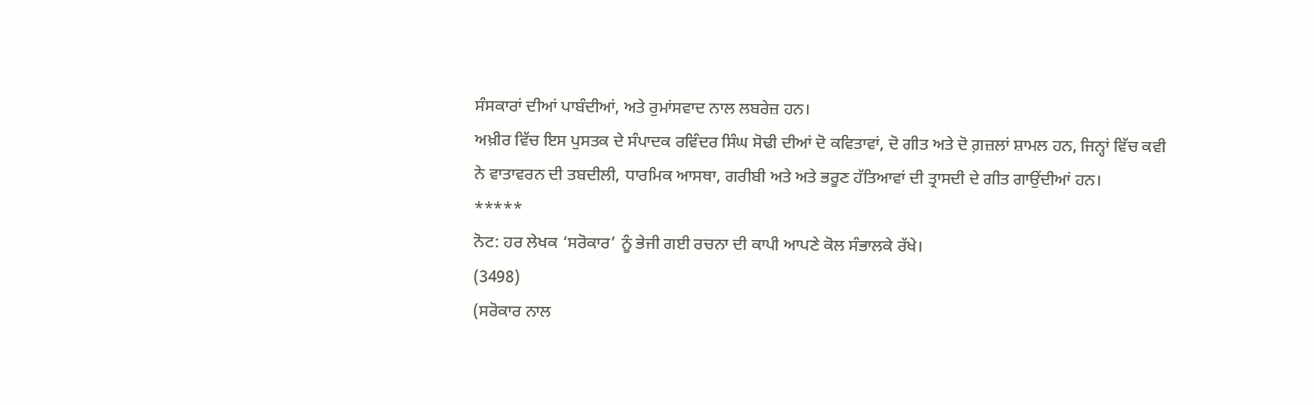ਸੰਸਕਾਰਾਂ ਦੀਆਂ ਪਾਬੰਦੀਆਂ, ਅਤੇ ਰੁਮਾਂਸਵਾਦ ਨਾਲ ਲਬਰੇਜ਼ ਹਨ।
ਅਖ਼ੀਰ ਵਿੱਚ ਇਸ ਪੁਸਤਕ ਦੇ ਸੰਪਾਦਕ ਰਵਿੰਦਰ ਸਿੰਘ ਸੋਢੀ ਦੀਆਂ ਦੋ ਕਵਿਤਾਵਾਂ, ਦੋ ਗੀਤ ਅਤੇ ਦੋ ਗ਼ਜ਼ਲਾਂ ਸ਼ਾਮਲ ਹਨ, ਜਿਨ੍ਹਾਂ ਵਿੱਚ ਕਵੀ ਨੇ ਵਾਤਾਵਰਨ ਦੀ ਤਬਦੀਲੀ, ਧਾਰਮਿਕ ਆਸਥਾ, ਗਰੀਬੀ ਅਤੇ ਅਤੇ ਭਰੂਣ ਹੱਤਿਆਵਾਂ ਦੀ ਤ੍ਰਾਸਦੀ ਦੇ ਗੀਤ ਗਾਉਂਦੀਆਂ ਹਨ।
*****
ਨੋਟ: ਹਰ ਲੇਖਕ ‘ਸਰੋਕਾਰ’ ਨੂੰ ਭੇਜੀ ਗਈ ਰਚਨਾ ਦੀ ਕਾਪੀ ਆਪਣੇ ਕੋਲ ਸੰਭਾਲਕੇ ਰੱਖੇ।
(3498)
(ਸਰੋਕਾਰ ਨਾਲ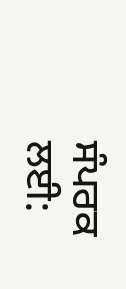ਸੰਪਰਕ ਲਈ: